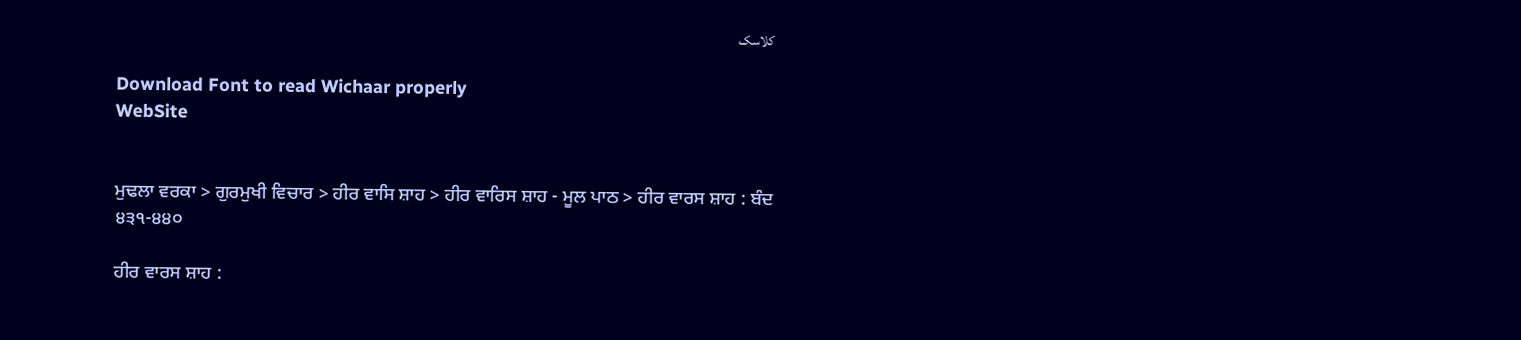کلاسک

Download Font to read Wichaar properly
WebSite


ਮੁਢਲਾ ਵਰਕਾ > ਗੁਰਮੁਖੀ ਵਿਚਾਰ > ਹੀਰ ਵਾਸਿ ਸ਼ਾਹ > ਹੀਰ ਵਾਰਿਸ ਸ਼ਾਹ - ਮੂਲ ਪਾਠ > ਹੀਰ ਵਾਰਸ ਸ਼ਾਹ : ਬੰਦ ੪੩੧-੪੪੦

ਹੀਰ ਵਾਰਸ ਸ਼ਾਹ :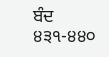ਬੰਦ ੪੩੧-੪੪੦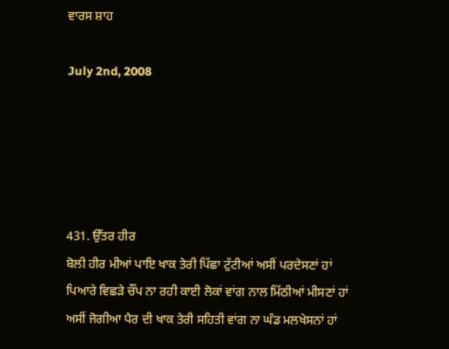ਵਾਰਸ ਸ਼ਾਹ

July 2nd, 2008





431. ਉੱਤਰ ਹੀਰ
ਬੋਲੀ ਹੀਰ ਮੀਆਂ ਪਾਇ ਖਾਕ ਤੇਰੀ ਪਿੱਛਾ ਟੁੱਟੀਆਂ ਅਸੀਂ ਪਰਦੇਸਣਾਂ ਹਾਂ
ਪਿਆਰੇ ਵਿਛੜੇ ਚੌਂਪ ਨਾ ਰਹੀ ਕਾਈ ਲੋਕਾਂ ਵਾਂਗ ਨਾਲ ਮਿੱਠੀਆਂ ਮੀਸਣਾਂ ਹਾਂ
ਅਸੀਂ ਜੋਗੀਆ ਪੈਰ ਦੀ ਖਾਕ ਤੇਰੀ ਸਹਿਤੀ ਵਾਂਗ ਨਾ ਘੰਡ ਮਲਖੇਸਨਾਂ ਹਾਂ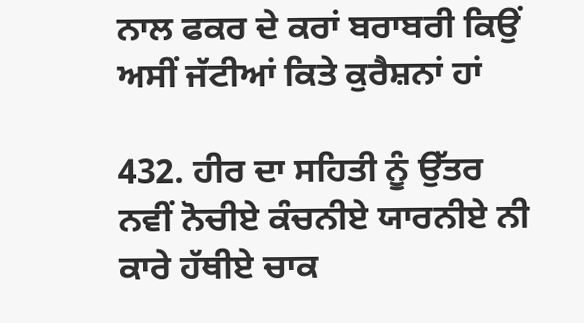ਨਾਲ ਫਕਰ ਦੇ ਕਰਾਂ ਬਰਾਬਰੀ ਕਿਉਂ ਅਸੀਂ ਜੱਟੀਆਂ ਕਿਤੇ ਕੁਰੈਸ਼ਨਾਂ ਹਾਂ

432. ਹੀਰ ਦਾ ਸਹਿਤੀ ਨੂੰ ਉੱਤਰ
ਨਵੀਂ ਨੋਚੀਏ ਕੰਚਨੀਏ ਯਾਰਨੀਏ ਨੀ ਕਾਰੇ ਹੱਥੀਏ ਚਾਕ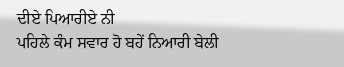ਦੀਏ ਪਿਆਰੀਏ ਨੀ
ਪਹਿਲੇ ਕੰਮ ਸਵਾਰ ਹੋ ਬਹੇਂ ਨਿਆਰੀ ਬੇਲੀ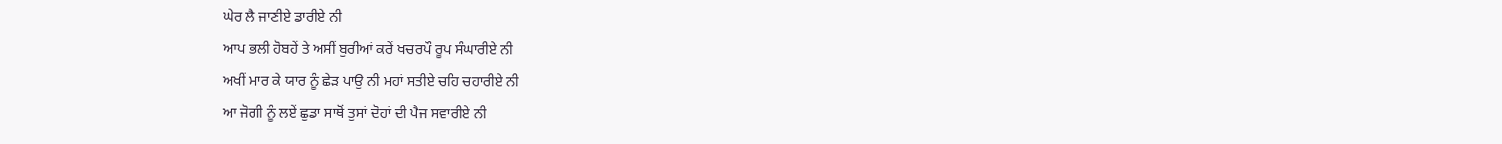ਘੇਰ ਲੈ ਜਾਣੀਏ ਡਾਰੀਏ ਨੀ
ਆਪ ਭਲੀ ਹੋਬਹੇਂ ਤੇ ਅਸੀਂ ਬੁਰੀਆਂ ਕਰੇਂ ਖਚਰਪੌ ਰੂਪ ਸੰਘਾਰੀਏ ਨੀ
ਅਖੀਂ ਮਾਰ ਕੇ ਯਾਰ ਨੂੰ ਛੇੜ ਪਾਉ ਨੀ ਮਹਾਂ ਸਤੀਏ ਚਹਿ ਚਹਾਰੀਏ ਨੀ
ਆ ਜੋਗੀ ਨੂੰ ਲਏਂ ਛੁਡਾ ਸਾਥੋਂ ਤੁਸਾਂ ਦੋਹਾਂ ਦੀ ਪੈਜ ਸਵਾਰੀਏ ਨੀ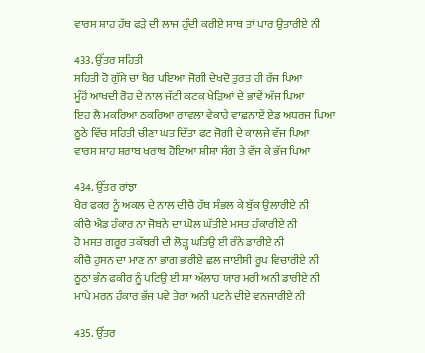ਵਾਰਸ ਸ਼ਾਹ ਹੱਥ ਫੜੇ ਦੀ ਲਾਜ ਹੁੰਦੀ ਕਰੀਏ ਸਾਥ ਤਾਂ ਪਾਰ ਉਤਾਰੀਏ ਨੀ

433. ਉੱਤਰ ਸਹਿਤੀ
ਸਹਿਤੀ ਹੋ ਗੁੱਸੇ ਚਾ ਖੈਰ ਪਇਆ ਜੋਗੀ ਦੇਖਦੋ ਤੁਰਤ ਹੀ ਰੱਜ ਪਿਆ
ਮੂੰਹੋਂ ਆਖਦੀ ਰੋਹ ਦੇ ਨਾਲ ਜੱਟੀ ਕਟਕ ਖੇੜਿਆਂ ਦੇ ਭਾਵੇਂ ਅੱਜ ਪਿਆ
ਇਹ ਲੈ ਮਕਰਿਆ ਠਕਰਿਆ ਰਾਵਲਾ ਵੇਕਾਹੇ ਵਾਛਨਾਏਂ ਏਡ ਅਧਰਜ ਪਿਆ
ਠੂਠੇ ਵਿੱਚ ਸਹਿਤੀ ਚੀਣਾ ਘਤ ਦਿੱਤਾ ਫਟ ਜੋਗੀ ਦੇ ਕਾਲਜੇ ਵੱਜ ਪਿਆ
ਵਾਰਸ ਸ਼ਾਹ ਸ਼ਰਾਬ ਖਰਾਬ ਹੋਇਆ ਸ਼ੀਸ਼ਾ ਸੰਗ ਤੇ ਵੱਜ ਕੇ ਭੱਜ ਪਿਆ

434. ਉੱਤਰ ਰਾਂਝਾ
ਖੈਰ ਫਕਰ ਨੂੰ ਅਕਲ ਦੇ ਨਾਲ ਦੀਚੈ ਹੱਥ ਸੰਭਲ ਕੇ ਬੁੱਕ ਉਲਾਰੀਏ ਨੀ
ਕੀਚੈ ਐਡ ਹੰਕਾਰ ਨਾ ਜੋਬਨੇ ਦਾ ਘੋਲ ਘੱਤੀਏ ਮਸਤ ਹੰਕਾਰੀਏ ਨੀ
ਹੋ ਮਸਤ ਗਰੂਰ ਤਕੱਬਰੀ ਦੀ ਲੋੜ੍ਹ ਘਤਿਉ ਈ ਰੰਨੇ ਡਾਰੀਏ ਨੀ
ਕੀਚੈ ਹੁਸਨ ਦਾ ਮਾਣ ਨਾ ਭਾਗ ਭਰੀਏ ਛਲ ਜਾਈਸੀ ਰੂਪ ਵਿਚਾਰੀਏ ਨੀ
ਠੂਠਾ ਭੰਨ ਫਕੀਰ ਨੂੰ ਪਟਿਉ ਈ ਸ਼ਾ ਅੱਲਾਹ ਯਾਰ ਮਰੀ ਅਨੀ ਡਾਰੀਏ ਨੀ
ਮਾਪੇ ਮਰਨ ਹੰਕਾਰ ਭੱਜ ਪਵੇ ਤੇਰਾ ਅਨੀ ਪਟਨੇ ਦੀਏ ਵਨਜਾਰੀਏ ਨੀ

435. ਉੱਤਰ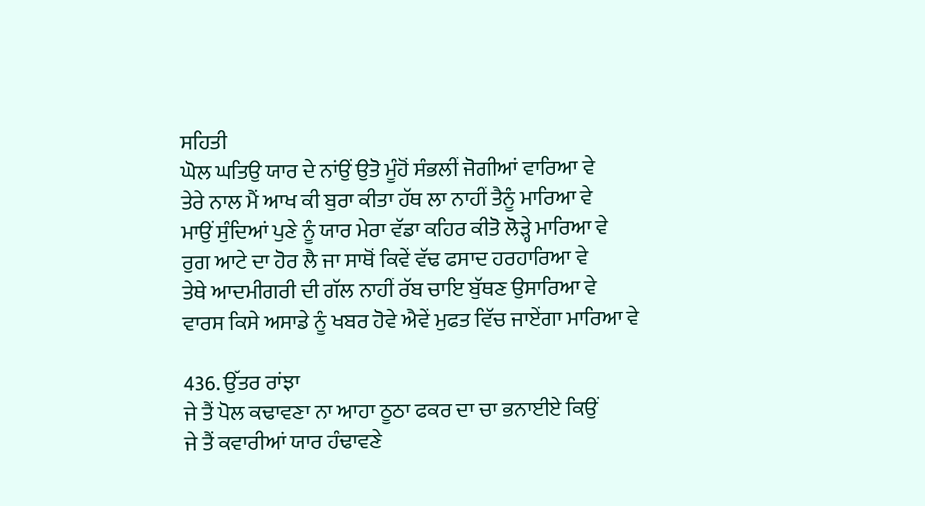ਸਹਿਤੀ
ਘੋਲ ਘਤਿਉ ਯਾਰ ਦੇ ਨਾਂਉਂ ਉਤੋ ਮੂੰਹੋਂ ਸੰਭਲੀਂ ਜੋਗੀਆਂ ਵਾਰਿਆ ਵੇ
ਤੇਰੇ ਨਾਲ ਮੈਂ ਆਖ ਕੀ ਬੁਰਾ ਕੀਤਾ ਹੱਥ ਲਾ ਨਾਹੀਂ ਤੈਨੂੰ ਮਾਰਿਆ ਵੇ
ਮਾਉਂ ਸੁੰਦਿਆਂ ਪੁਣੇ ਨੂੰ ਯਾਰ ਮੇਰਾ ਵੱਡਾ ਕਹਿਰ ਕੀਤੋ ਲੋੜ੍ਹੇ ਮਾਰਿਆ ਵੇ
ਰੁਗ ਆਟੇ ਦਾ ਹੋਰ ਲੈ ਜਾ ਸਾਥੋਂ ਕਿਵੇਂ ਵੱਢ ਫਸਾਦ ਹਰਹਾਰਿਆ ਵੇ
ਤੇਥੇ ਆਦਮੀਗਰੀ ਦੀ ਗੱਲ ਨਾਹੀਂ ਰੱਬ ਚਾਇ ਬੁੱਥਣ ਉਸਾਰਿਆ ਵੇ
ਵਾਰਸ ਕਿਸੇ ਅਸਾਡੇ ਨੂੰ ਖਬਰ ਹੋਵੇ ਐਵੇਂ ਮੁਫਤ ਵਿੱਚ ਜਾਏਂਗਾ ਮਾਰਿਆ ਵੇ

436. ਉੱਤਰ ਰਾਂਝਾ
ਜੇ ਤੈਂ ਪੋਲ ਕਢਾਵਣਾ ਨਾ ਆਹਾ ਠੂਠਾ ਫਕਰ ਦਾ ਚਾ ਭਨਾਈਏ ਕਿਉਂ
ਜੇ ਤੈਂ ਕਵਾਰੀਆਂ ਯਾਰ ਹੰਢਾਵਣੇ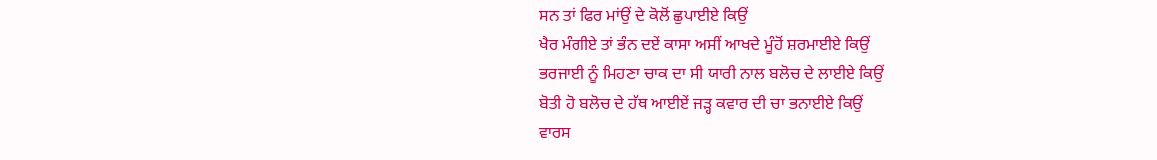ਸਨ ਤਾਂ ਫਿਰ ਮਾਂਉਂ ਦੇ ਕੋਲੋਂ ਛੁਪਾਈਏ ਕਿਉਂ
ਖੈਰ ਮੰਗੀਏ ਤਾਂ ਭੰਨ ਦਏਂ ਕਾਸਾ ਅਸੀਂ ਆਖਦੇ ਮੂੰਹੋਂ ਸ਼ਰਮਾਈਏ ਕਿਉਂ
ਭਰਜਾਈ ਨੂੰ ਮਿਹਣਾ ਚਾਕ ਦਾ ਸੀ ਯਾਰੀ ਨਾਲ ਬਲੋਚ ਦੇ ਲਾਈਏ ਕਿਉਂ
ਬੋਤੀ ਹੋ ਬਲੋਚ ਦੇ ਹੱਥ ਆਈਏਂ ਜੜ੍ਹ ਕਵਾਰ ਦੀ ਚਾ ਭਨਾਈਏ ਕਿਉਂ
ਵਾਰਸ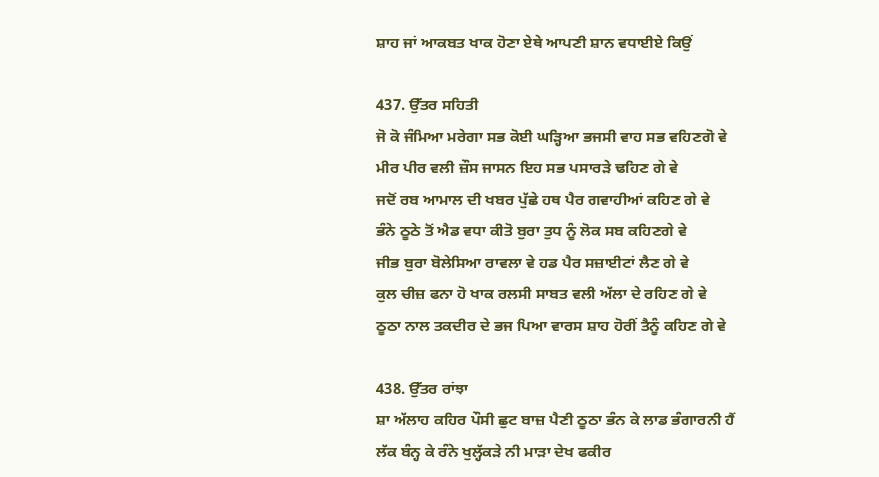ਸ਼ਾਹ ਜਾਂ ਆਕਬਤ ਖਾਕ ਹੋਣਾ ਏਥੇ ਆਪਣੀ ਸ਼ਾਨ ਵਧਾਈਏ ਕਿਉਂ

437. ਉੱਤਰ ਸਹਿਤੀ
ਜੋ ਕੋ ਜੰਮਿਆ ਮਰੇਗਾ ਸਭ ਕੋਈ ਘੜ੍ਹਿਆ ਭਜਸੀ ਵਾਹ ਸਭ ਵਹਿਣਗੋ ਵੇ
ਮੀਰ ਪੀਰ ਵਲੀ ਜ਼ੌਸ ਜਾਸਨ ਇਹ ਸਭ ਪਸਾਰੜੇ ਢਹਿਣ ਗੇ ਵੇ
ਜਦੋਂ ਰਬ ਆਮਾਲ ਦੀ ਖਬਰ ਪੁੱਛੇ ਹਥ ਪੈਰ ਗਵਾਹੀਆਂ ਕਹਿਣ ਗੇ ਵੇ
ਭੰਨੇ ਠੂਠੇ ਤੋਂ ਐਡ ਵਧਾ ਕੀਤੋ ਬੁਰਾ ਤੁਧ ਨੂੰ ਲੋਕ ਸਬ ਕਹਿਣਗੇ ਵੇ
ਜੀਭ ਬੁਰਾ ਬੋਲੇਸਿਆ ਰਾਵਲਾ ਵੇ ਹਡ ਪੈਰ ਸਜ਼ਾਈਟਾਂ ਲੈਣ ਗੇ ਵੇ
ਕੁਲ ਚੀਜ਼ ਫਨਾ ਹੋ ਖਾਕ ਰਲਸੀ ਸਾਬਤ ਵਲੀ ਅੱਲਾ ਦੇ ਰਹਿਣ ਗੇ ਵੇ
ਠੂਠਾ ਨਾਲ ਤਕਦੀਰ ਦੇ ਭਜ ਪਿਆ ਵਾਰਸ ਸ਼ਾਹ ਹੋਰੀਂ ਤੈਨੂੰ ਕਹਿਣ ਗੇ ਵੇ

438. ਉੱਤਰ ਰਾਂਝਾ
ਸ਼ਾ ਅੱਲਾਹ ਕਹਿਰ ਪੌਸੀ ਛੁਟ ਬਾਜ਼ ਪੈਣੀ ਠੂਠਾ ਭੰਨ ਕੇ ਲਾਡ ਭੰਗਾਰਨੀ ਹੈਂ
ਲੱਕ ਬੰਨ੍ਹ ਕੇ ਰੰਨੇ ਖੁਲ੍ਹੱਕੜੇ ਨੀ ਮਾੜਾ ਦੇਖ ਫਕੀਰ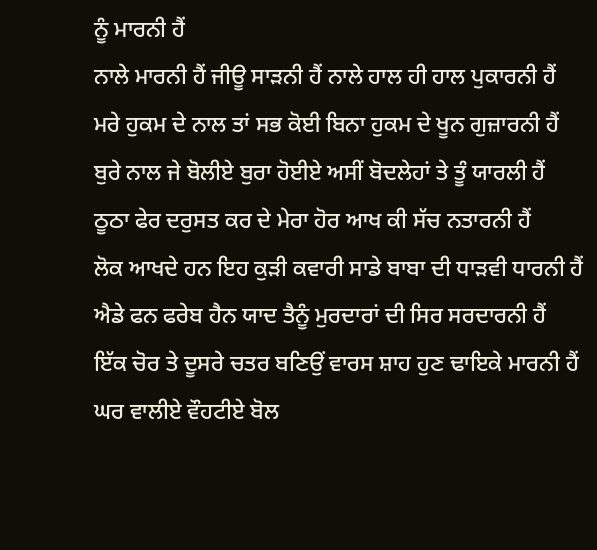ਨੂੰ ਮਾਰਨੀ ਹੈਂ
ਨਾਲੇ ਮਾਰਨੀ ਹੈਂ ਜੀਊ ਸਾੜਨੀ ਹੈਂ ਨਾਲੇ ਹਾਲ ਹੀ ਹਾਲ ਪੁਕਾਰਨੀ ਹੈਂ
ਮਰੇ ਹੁਕਮ ਦੇ ਨਾਲ ਤਾਂ ਸਭ ਕੋਈ ਬਿਨਾ ਹੁਕਮ ਦੇ ਖੂਨ ਗੁਜ਼ਾਰਨੀ ਹੈਂ
ਬੁਰੇ ਨਾਲ ਜੇ ਬੋਲੀਏ ਬੁਰਾ ਹੋਈਏ ਅਸੀਂ ਬੋਦਲੇਹਾਂ ਤੇ ਤੂੰ ਯਾਰਲੀ ਹੈਂ
ਠੂਠਾ ਫੇਰ ਦਰੁਸਤ ਕਰ ਦੇ ਮੇਰਾ ਹੋਰ ਆਖ ਕੀ ਸੱਚ ਨਤਾਰਨੀ ਹੈਂ
ਲੋਕ ਆਖਦੇ ਹਨ ਇਹ ਕੁੜੀ ਕਵਾਰੀ ਸਾਡੇ ਬਾਬਾ ਦੀ ਧਾੜਵੀ ਧਾਰਨੀ ਹੈਂ
ਐਡੇ ਫਨ ਫਰੇਬ ਹੈਨ ਯਾਦ ਤੈਨੂੰ ਮੁਰਦਾਰਾਂ ਦੀ ਸਿਰ ਸਰਦਾਰਨੀ ਹੈਂ
ਇੱਕ ਚੋਰ ਤੇ ਦੂਸਰੇ ਚਤਰ ਬਣਿਉਂ ਵਾਰਸ ਸ਼ਾਹ ਹੁਣ ਢਾਇਕੇ ਮਾਰਨੀ ਹੈਂ
ਘਰ ਵਾਲੀਏ ਵੌਹਟੀਏ ਬੋਲ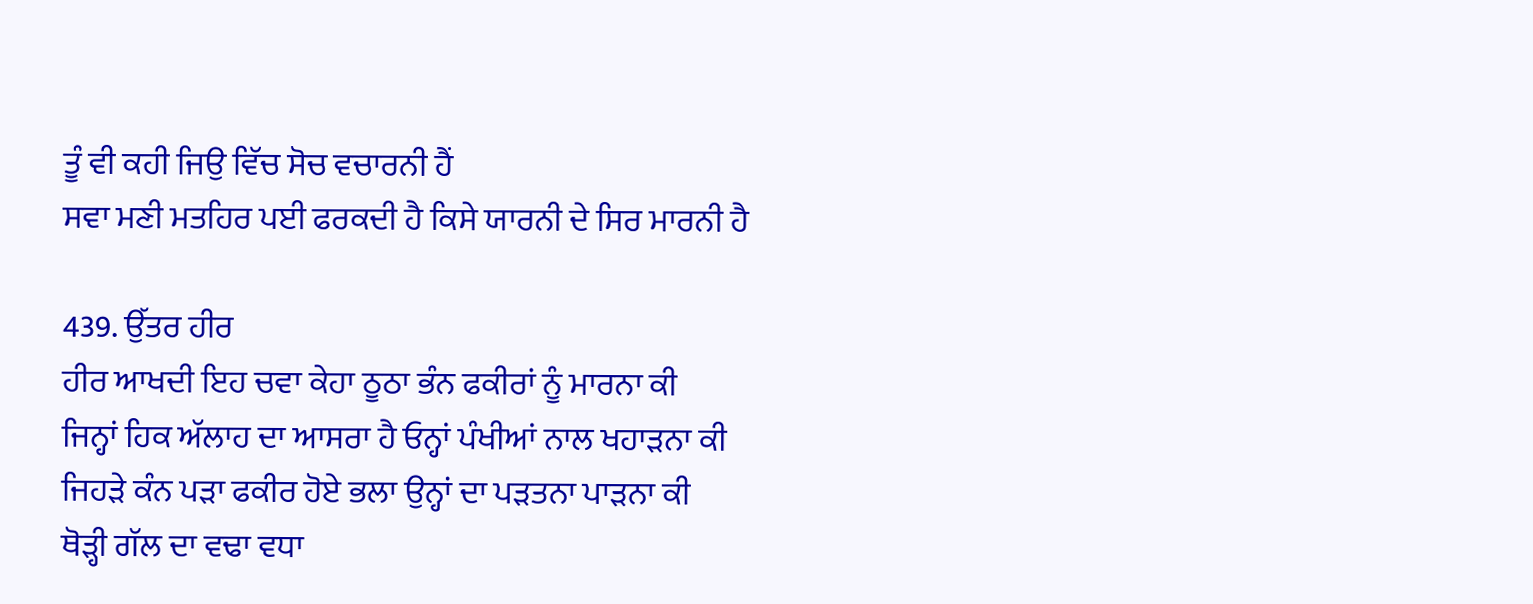ਤੂੰ ਵੀ ਕਹੀ ਜਿਉ ਵਿੱਚ ਸੋਚ ਵਚਾਰਨੀ ਹੈਂ
ਸਵਾ ਮਣੀ ਮਤਹਿਰ ਪਈ ਫਰਕਦੀ ਹੈ ਕਿਸੇ ਯਾਰਨੀ ਦੇ ਸਿਰ ਮਾਰਨੀ ਹੈ

439. ਉੱਤਰ ਹੀਰ
ਹੀਰ ਆਖਦੀ ਇਹ ਚਵਾ ਕੇਹਾ ਠੂਠਾ ਭੰਨ ਫਕੀਰਾਂ ਨੂੰ ਮਾਰਨਾ ਕੀ
ਜਿਨ੍ਹਾਂ ਹਿਕ ਅੱਲਾਹ ਦਾ ਆਸਰਾ ਹੈ ਓਨ੍ਹਾਂ ਪੰਖੀਆਂ ਨਾਲ ਖਹਾੜਨਾ ਕੀ
ਜਿਹੜੇ ਕੰਨ ਪੜਾ ਫਕੀਰ ਹੋਏ ਭਲਾ ਉਨ੍ਹਾਂ ਦਾ ਪੜਤਨਾ ਪਾੜਨਾ ਕੀ
ਥੋੜ੍ਹੀ ਗੱਲ ਦਾ ਵਢਾ ਵਧਾ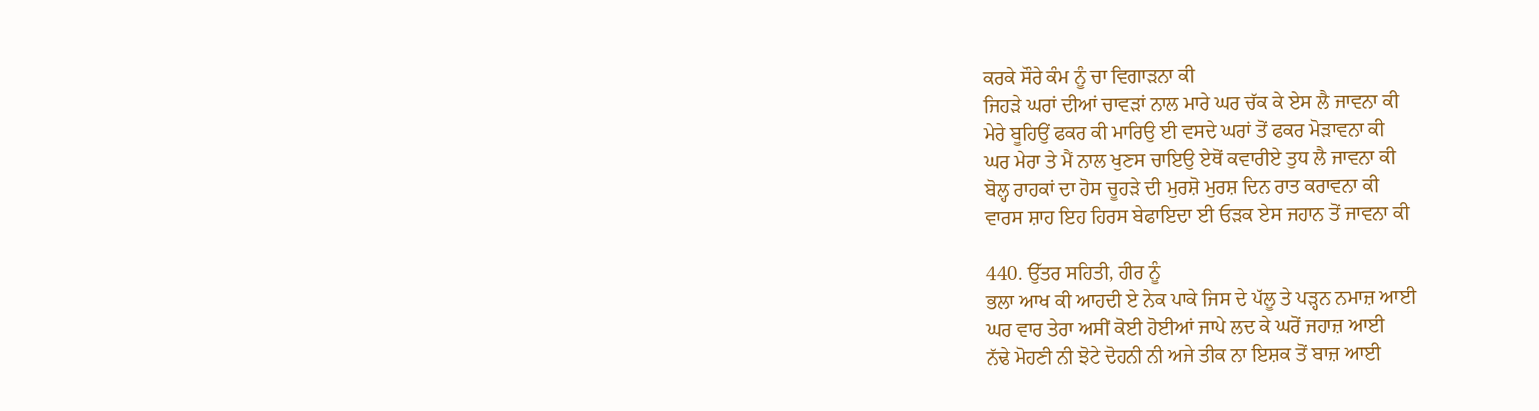ਕਰਕੇ ਸੌਰੇ ਕੰਮ ਨੂੰ ਚਾ ਵਿਗਾੜਨਾ ਕੀ
ਜਿਹੜੇ ਘਰਾਂ ਦੀਆਂ ਚਾਵੜਾਂ ਨਾਲ ਮਾਰੇ ਘਰ ਚੱਕ ਕੇ ਏਸ ਲੈ ਜਾਵਨਾ ਕੀ
ਮੇਰੇ ਬੂਹਿਉਂ ਫਕਰ ਕੀ ਮਾਰਿਉ ਈ ਵਸਦੇ ਘਰਾਂ ਤੋਂ ਫਕਰ ਮੋੜਾਵਨਾ ਕੀ
ਘਰ ਮੇਰਾ ਤੇ ਮੈਂ ਨਾਲ ਖੁਣਸ ਚਾਇਉ ਏਥੋਂ ਕਵਾਰੀਏ ਤੁਧ ਲੈ ਜਾਵਨਾ ਕੀ
ਬੋਲ੍ਹ ਰਾਹਕਾਂ ਦਾ ਹੋਸ ਚੂਹੜੇ ਦੀ ਮੁਰਸ਼ੋ ਮੁਰਸ਼ ਦਿਨ ਰਾਤ ਕਰਾਵਨਾ ਕੀ
ਵਾਰਸ ਸ਼ਾਹ ਇਹ ਹਿਰਸ ਬੇਫਾਇਦਾ ਈ ਓੜਕ ਏਸ ਜਹਾਨ ਤੋਂ ਜਾਵਨਾ ਕੀ

440. ਉੱਤਰ ਸਹਿਤੀ, ਹੀਰ ਨੂੰ
ਭਲਾ ਆਖ ਕੀ ਆਹਦੀ ਏ ਨੇਕ ਪਾਕੇ ਜਿਸ ਦੇ ਪੱਲੂ ਤੇ ਪੜ੍ਹਨ ਨਮਾਜ਼ ਆਈ
ਘਰ ਵਾਰ ਤੇਰਾ ਅਸੀਂ ਕੋਈ ਹੋਈਆਂ ਜਾਪੇ ਲਦ ਕੇ ਘਰੋਂ ਜਹਾਜ਼ ਆਈ
ਨੱਢੇ ਮੋਹਣੀ ਨੀ ਝੋਟੇ ਦੋਹਨੀ ਨੀ ਅਜੇ ਤੀਕ ਨਾ ਇਸ਼ਕ ਤੋਂ ਬਾਜ਼ ਆਈ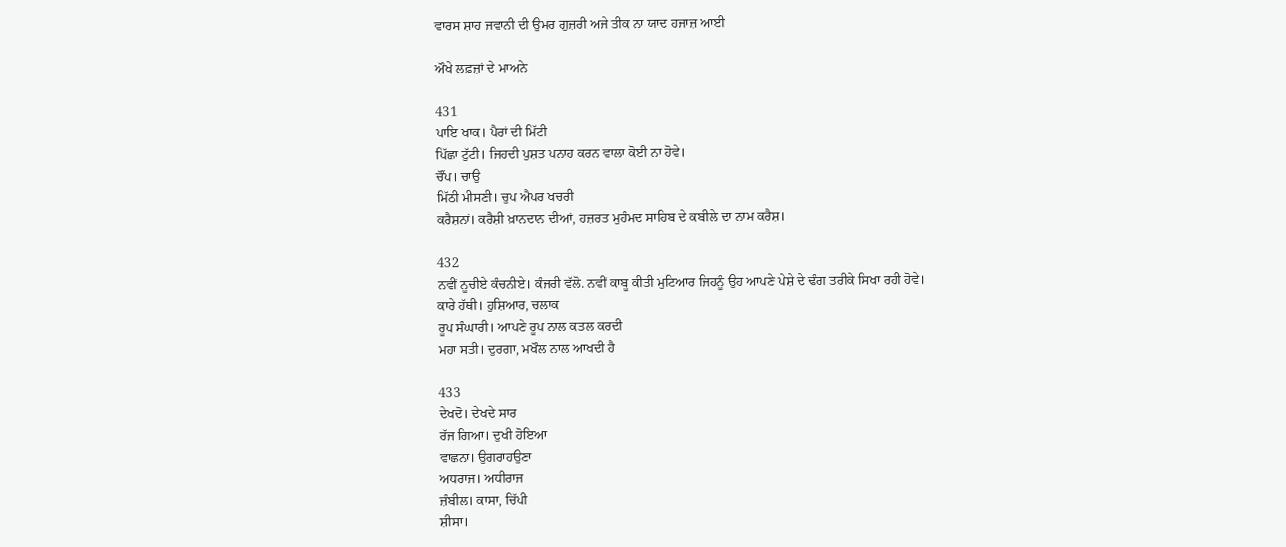ਵਾਰਸ ਸ਼ਾਹ ਜਵਾਨੀ ਦੀ ਉਮਰ ਗੁਜ਼ਰੀ ਅਜੇ ਤੀਕ ਨਾ ਯਾਦ ਹਜਾਜ਼ ਆਈ

ਔਖੇ ਲਫ਼ਜ਼ਾਂ ਦੇ ਮਾਅਨੇ

431
ਪਾਇ ਖਾਕ। ਪੈਰਾਂ ਦੀ ਮਿੱਟੀ
ਪਿੱਛਾ ਟੁੱਟੀ। ਜਿਹਦੀ ਪੁਸ਼ਤ ਪਨਾਹ ਕਰਨ ਵਾਲਾ ਕੋਈ ਨਾ ਹੋਵੇ।
ਚੌਂਪ। ਚਾਉ
ਮਿੱਠੀ ਮੀਸਣੀ। ਚੁਪ ਐਪਰ ਖਚਰੀ
ਕਰੈਸ਼ਨਾਂ। ਕਰੈਸ਼ੀ ਖ਼ਾਨਦਾਨ ਦੀਆਂ, ਹਜ਼ਰਤ ਮੁਹੰਮਦ ਸਾਹਿਬ ਦੇ ਕਬੀਲੇ ਦਾ ਨਾਮ ਕਰੈਸ਼।

432
ਨਵੀਂ ਨੂਚੀਏ ਕੰਚਨੀਏ। ਕੰਜਰੀ ਵੱਲੋ. ਨਵੀਂ ਕਾਬੂ ਕੀਤੀ ਮੁਟਿਆਰ ਜਿਹਨੂੰ ਉਹ ਆਪਣੇ ਪੇਸ਼ੇ ਦੇ ਢੰਗ ਤਰੀਕੇ ਸਿਖਾ ਰਹੀ ਹੋਵੇ।
ਕਾਰੇ ਹੱਥੀ। ਹੁਸ਼ਿਆਰ, ਚਲਾਕ
ਰੂਪ ਸੰਘਾਰੀ। ਆਪਣੇ ਰੂਪ ਨਾਲ ਕਤਲ ਕਰਦੀ
ਮਹਾ ਸਤੀ। ਦੁਰਗਾ, ਮਖੌਲ ਨਾਲ ਆਖਦੀ ਹੈ

433
ਦੇਖਦੋ। ਦੇਖਦੇ ਸਾਰ
ਰੱਜ ਗਿਆ। ਦੁਖੀ ਹੋਇਆ
ਵਾਛਨਾ। ਉਗਰਾਹਉਣਾ
ਅਧਰਾਜ। ਅਧੀਰਾਜ
ਜ਼ੰਬੀਲ। ਕਾਸਾ, ਚਿੱਪੀ
ਸ਼ੀਸਾ।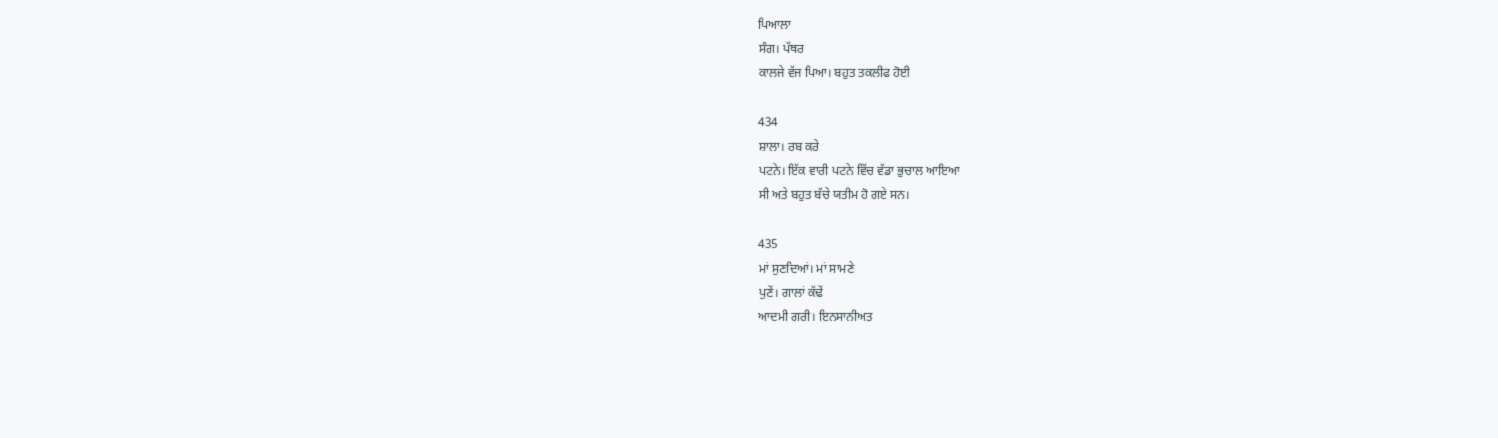ਪਿਆਲਾ
ਸੰਗ। ਪੱਥਰ
ਕਾਲਜੇ ਵੱਜ ਪਿਆ। ਬਹੁਤ ਤਕਲੀਫ ਹੋਈ

434
ਸ਼ਾਲਾ। ਰਬ ਕਰੇ
ਪਟਨੇ। ਇੱਕ ਵਾਰੀ ਪਟਨੇ ਵਿੱਚ ਵੱਡਾ ਭੁਚਾਲ ਆਇਆ
ਸੀ ਅਤੇ ਬਹੁਤ ਬੱਚੇ ਯਤੀਮ ਹੋ ਗਏ ਸਨ।

435
ਮਾਂ ਸੁਣਦਿਆਂ। ਮਾਂ ਸਾਮਣੇ
ਪੁਣੇਂ। ਗਾਲਾਂ ਕੱਢੇਂ
ਆਦਮੀ ਗਰੀ। ਇਨਸਾਨੀਅਤ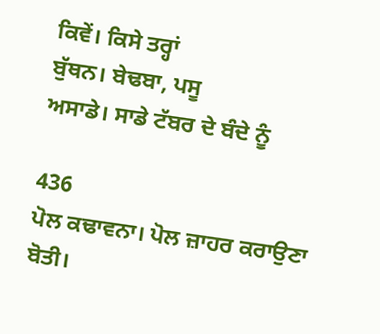ਕਿਵੇਂ। ਕਿਸੇ ਤਰ੍ਹਾਂ
ਬੁੱਥਨ। ਬੇਢਬਾ, ਪਸੂ
ਅਸਾਡੇ। ਸਾਡੇ ਟੱਬਰ ਦੇ ਬੰਦੇ ਨੂੰ

436
ਪੋਲ ਕਢਾਵਨਾ। ਪੋਲ ਜ਼ਾਹਰ ਕਰਾਉਣਾ
ਬੋਤੀ।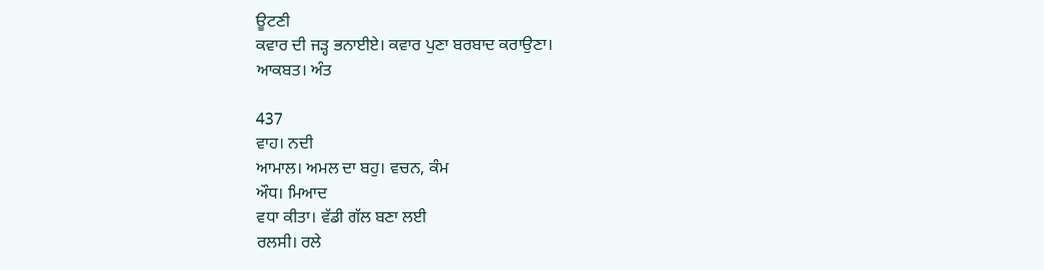ਊਟਣੀ
ਕਵਾਰ ਦੀ ਜੜ੍ਹ ਭਨਾਈਏ। ਕਵਾਰ ਪੁਣਾ ਬਰਬਾਦ ਕਰਾਉਣਾ।
ਆਕਬਤ। ਅੰਤ

437
ਵਾਹ। ਨਦੀ
ਆਮਾਲ। ਅਮਲ ਦਾ ਬਹੁ। ਵਚਨ, ਕੰਮ
ਔਧ। ਮਿਆਦ
ਵਧਾ ਕੀਤਾ। ਵੱਡੀ ਗੱਲ ਬਣਾ ਲਈ
ਰਲਸੀ। ਰਲੇ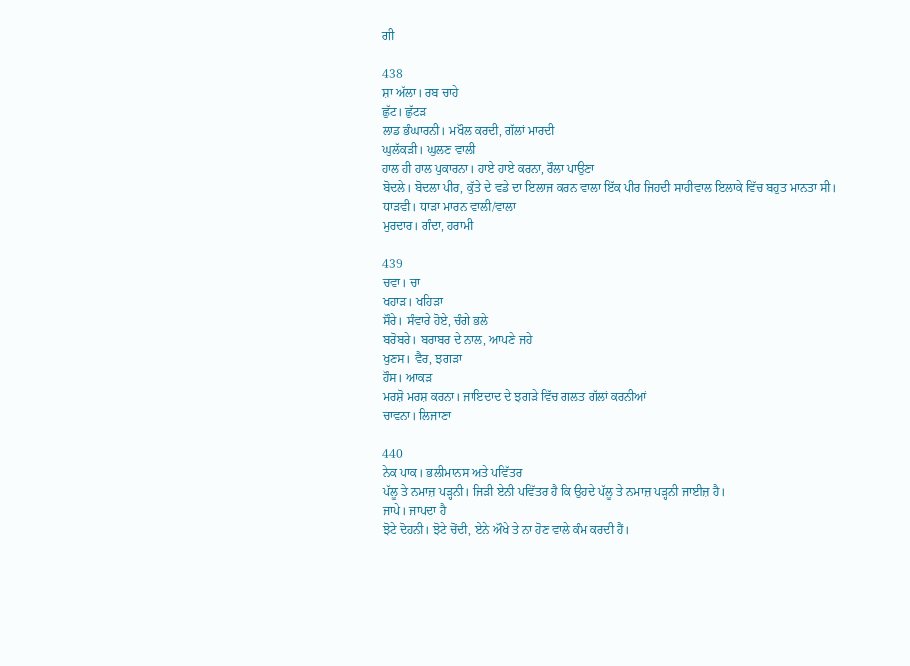ਗੀ

438
ਸ਼ਾ ਅੱਲਾ। ਰਬ ਚਾਹੇ
ਛੁੱਟ। ਛੁੱਟੜ
ਲਾਡ ਭੰਘਾਰਨੀ। ਮਖੌਲ ਕਰਦੀ, ਗੱਲਾਂ ਮਾਰਦੀ
ਘੁਲੱਕੜੀ। ਘੁਲਣ ਵਾਲੀ
ਹਾਲ ਹੀ ਹਾਲ ਪੁਕਾਰਨਾ। ਹਾਏ ਹਾਏ ਕਰਨਾ, ਰੌਲਾ ਪਾਉਣਾ
ਬੋਦਲੇ। ਬੋਦਲਾ ਪੀਰ, ਕੁੱਤੇ ਦੇ ਵਡੇ ਦਾ ਇਲਾਜ ਕਰਨ ਵਾਲਾ ਇੱਕ ਪੀਰ ਜਿਹਦੀ ਸਾਹੀਵਾਲ ਇਲਾਕੇ ਵਿੱਚ ਬਹੁਤ ਮਾਨਤਾ ਸੀ।
ਧਾੜਵੀ। ਧਾੜਾ ਮਾਰਨ ਵਾਲੀ/ਵਾਲਾ
ਮੁਰਦਾਰ। ਗੰਦਾ, ਹਰਾਮੀ

439
ਚਵਾ। ਚਾ
ਖਹਾੜ। ਖਹਿੜਾ
ਸੌਰੇ। ਸੰਵਾਰੇ ਹੋਏ, ਚੰਗੇ ਭਲੇ
ਬਰੋਬਰੇ। ਬਰਾਬਰ ਦੇ ਨਾਲ, ਆਪਣੇ ਜਹੇ
ਖੁਣਸ। ਵੈਰ, ਝਗੜਾ
ਹੌਸ। ਆਕੜ
ਮਰਸ਼ੋ ਮਰਸ਼ ਕਰਨਾ। ਜਾਇਦਾਦ ਦੇ ਝਗੜੇ ਵਿੱਚ ਗਲਤ ਗੱਲਾਂ ਕਰਨੀਆਂ
ਚਾਵਨਾ। ਲਿਜਾਣਾ

440
ਨੇਕ ਪਾਕ। ਭਲੀਮਾਨਸ ਅਤੇ ਪਵਿੱਤਰ
ਪੱਲੂ ਤੇ ਨਮਾਜ਼ ਪੜ੍ਹਨੀ। ਜਿੜੀ ਏਨੀ ਪਵਿੱਤਰ ਹੈ ਕਿ ਉਹਦੇ ਪੱਲੂ ਤੇ ਨਮਾਜ਼ ਪੜ੍ਹਨੀ ਜਾਈਜ਼ ਹੈ।
ਜਾਪੇ। ਜਾਪਦਾ ਹੈ
ਝੋਟੇ ਦੋਹਨੀ। ਝੋਟੇ ਚੋਂਦੀ, ਏਨੇ ਔਖੇ ਤੇ ਨਾ ਹੋਣ ਵਾਲੇ ਕੰਮ ਕਰਦੀ ਹੈਂ।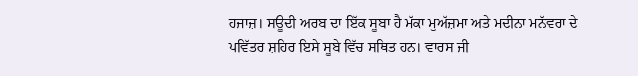ਹਜਾਜ਼। ਸਊਦੀ ਅਰਬ ਦਾ ਇੱਕ ਸੂਬਾ ਹੈ ਮੱਕਾ ਮੁਅੱਜ਼ਮਾ ਅਤੇ ਮਦੀਨਾ ਮਨੱਵਰਾ ਦੇ ਪਵਿੱਤਰ ਸ਼ਹਿਰ ਇਸੇ ਸੂਬੇ ਵਿੱਚ ਸਥਿਤ ਹਨ। ਵਾਰਸ ਜੀ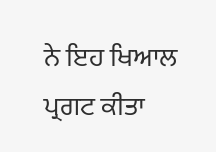ਨੇ ਇਹ ਖਿਆਲ ਪ੍ਰਗਟ ਕੀਤਾ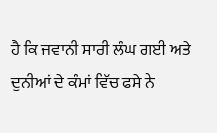ਹੈ ਕਿ ਜਵਾਨੀ ਸਾਰੀ ਲੰਘ ਗਈ ਅਤੇ ਦੁਨੀਆਂ ਦੇ ਕੰਮਾਂ ਵਿੱਚ ਫਸੇ ਨੇ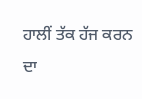ਹਾਲੀਂ ਤੱਕ ਹੱਜ ਕਰਨ ਦਾ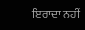ਇਰਾਦਾ ਨਹੀਂ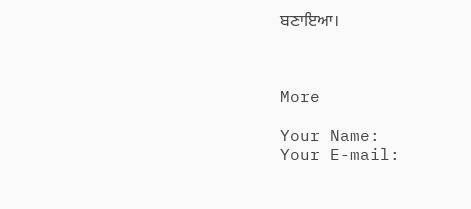ਬਣਾਇਆ।



More

Your Name:
Your E-mail: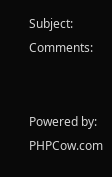Subject:
Comments:


Powered by: PHPCow.com